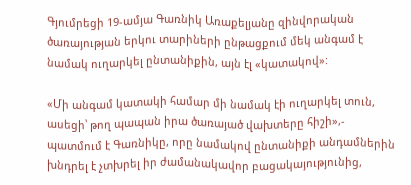Գյումրեցի 19-ամյա Գառնիկ Առաքելյանը զինվորական ծառայության երկու տարիների ընթացքում մեկ անգամ է նամակ ուղարկել ընտանիքին, այն էլ «կատակով»:

«Մի անգամ կատակի համար մի նամակ էի ուղարկել տուն, ասեցի՝ թող պապան իրա ծառայած վախտերը հիշի»,- պատմում է Գառնիկը, որը նամակով ընտանիքի անդամներին խնդրել է չտխրել իր ժամանակավոր բացակայությունից,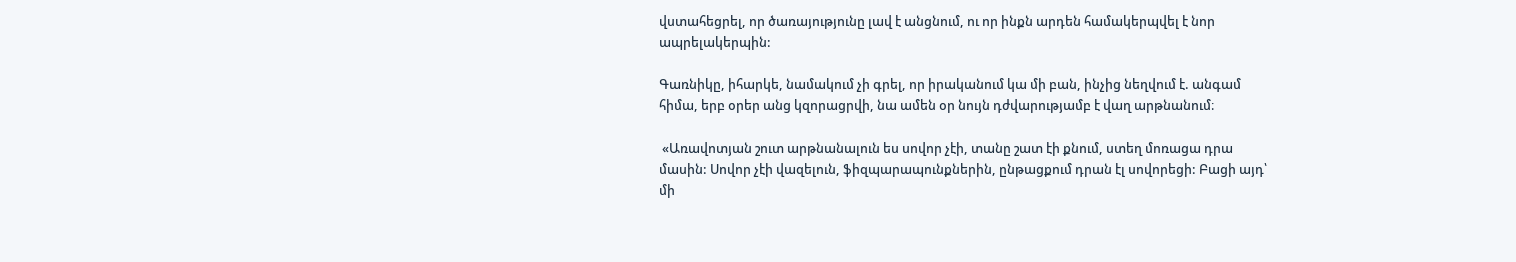վստահեցրել, որ ծառայությունը լավ է անցնում, ու որ ինքն արդեն համակերպվել է նոր ապրելակերպին:

Գառնիկը, իհարկե, նամակում չի գրել, որ իրականում կա մի բան, ինչից նեղվում է. անգամ հիմա, երբ օրեր անց կզորացրվի, նա ամեն օր նույն դժվարությամբ է վաղ արթնանում։

 «Առավոտյան շուտ արթնանալուն ես սովոր չէի, տանը շատ էի քնում, ստեղ մոռացա դրա մասին: Սովոր չէի վազելուն, ֆիզպարապունքներին, ընթացքում դրան էլ սովորեցի: Բացի այդ՝ մի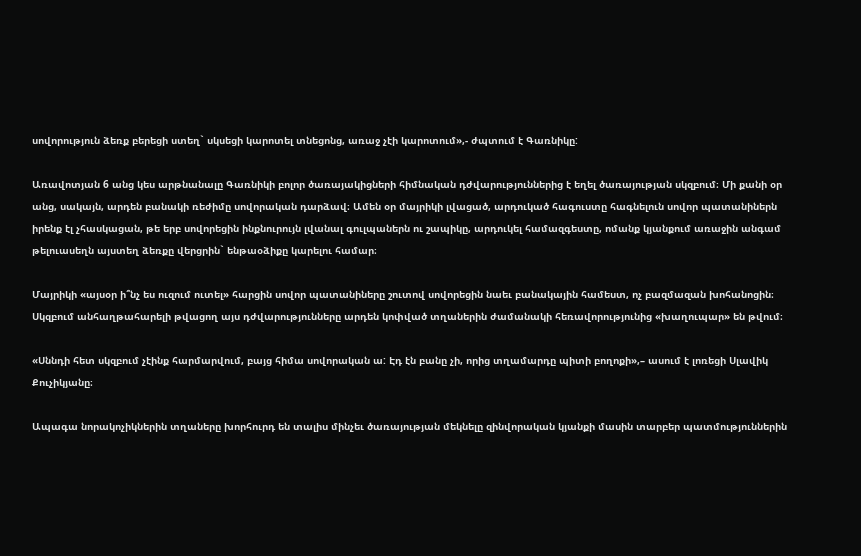սովորություն ձեռք բերեցի ստեղ` սկսեցի կարոտել տնեցոնց, առաջ չէի կարոտում»,- ժպտում է Գառնիկը:

Առավոտյան 6 անց կես արթնանալը Գառնիկի բոլոր ծառայակիցների հիմնական դժվարություններից է եղել ծառայության սկզբում։ Մի քանի օր անց, սակայն, արդեն բանակի ռեժիմը սովորական դարձավ։ Ամեն օր մայրիկի լվացած, արդուկած հագուստը հագնելուն սովոր պատանիներն իրենք էլ չհասկացան, թե երբ սովորեցին ինքնուրույն լվանալ գուլպաներն ու շապիկը, արդուկել համազգեստը, ոմանք կյանքում առաջին անգամ թելուասեղն այստեղ ձեռքը վերցրին` ենթաօձիքը կարելու համար։

Մայրիկի «այսօր ի՞նչ ես ուզում ուտել» հարցին սովոր պատանիները շուտով սովորեցին նաեւ բանակային համեստ, ոչ բազմազան խոհանոցին։ Սկզբում անհաղթահարելի թվացող այս դժվարությունները արդեն կոփված տղաներին ժամանակի հեռավորությունից «խաղուպար» են թվում։

«Սննդի հետ սկզբում չէինք հարմարվում, բայց հիմա սովորական ա: Էդ էն բանը չի, որից տղամարդը պիտի բողոքի»,– ասում է լոռեցի Սլավիկ Քուչիկյանը։

Ապագա նորակոչիկներին տղաները խորհուրդ են տալիս մինչեւ ծառայության մեկնելը զինվորական կյանքի մասին տարբեր պատմություններին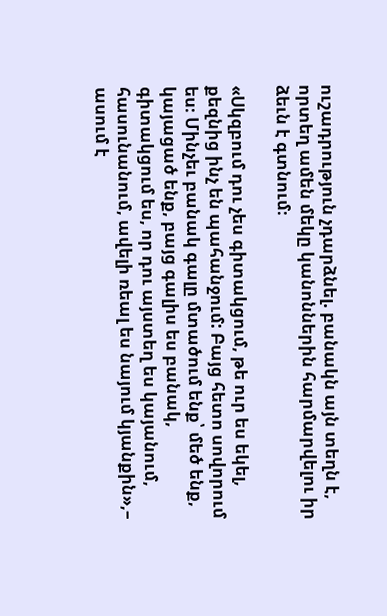ուշադրություն չդարձնել. բանակն այն տեղն է, որտեղ ամեն մեկը կանոններին հարմարվելու իր ձեւն է գտնում։

«Սկզբում դու չես գիտակցում, թե ուր ես եկել, քեզնից ինչ են պահանջում: Բայց հետո սովորում ես։ Մինչեւ բանակ գալը մտածում ենք՝ մեծ ենք, կայացած ենք, բայց գալիս ես բանակ, գիտակցում ես, որ դու այստեղ ես կայանում, հասունանում, ավելի ռեալ ես նայում կյանքին»,– ասում է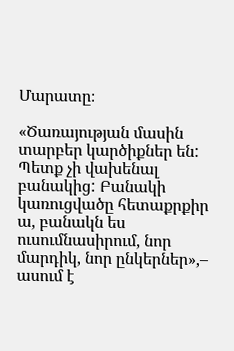Մարատը։

«Ծառայության մասին տարբեր կարծիքներ են: Պետք չի վախենալ բանակից: Բանակի կառուցվածը հետաքրքիր ա, բանակն ես ուսումնասիրում, նոր մարդիկ, նոր ընկերներ»,– ասում է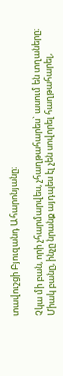տավուշցի Բյուզանդ Ահարոնյանը։

Չկա մի բան, որի չհարմարվես, չհաղթահարես` ասում են տղաները։ Միակ բանը, ինչը նրանք այդպես էլ չեն սովորել հաղթահարել,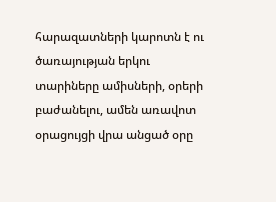հարազատների կարոտն է ու ծառայության երկու տարիները ամիսների, օրերի բաժանելու, ամեն առավոտ օրացույցի վրա անցած օրը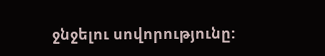ջնջելու սովորությունը: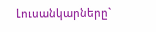Լուսանկարները`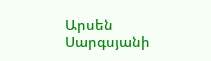Արսեն Սարգսյանի